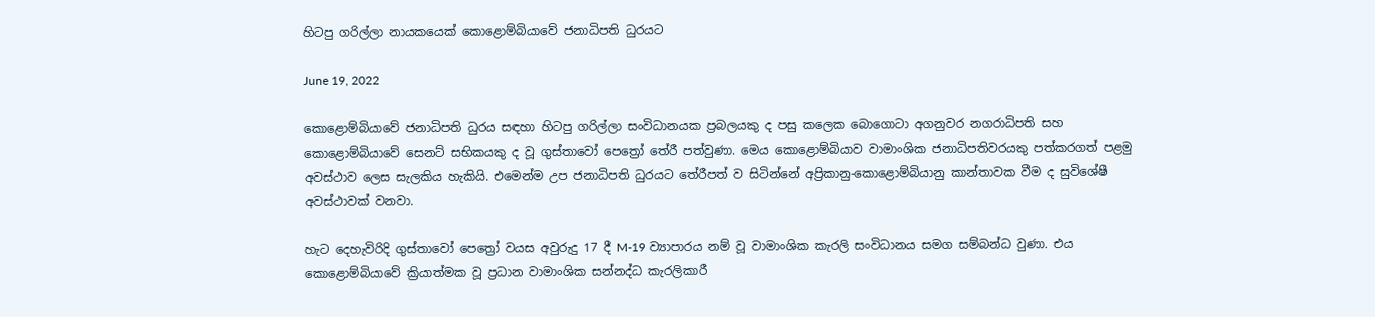හිටපු ගරිල්ලා නායකයෙක් කොළොම්බියාවේ ජනාධිපති ධුරයට

June 19, 2022

කොළොම්බියාවේ ජනාධිපති ධුරය සඳහා හිටපු ගරිල්ලා සංවිධානයක ප්‍රබලයකු ද පසු කලෙක බොගොටා අගනුවර නගරාධිපති සහ කොළොම්බියාවේ සෙනට් සභිකයකු ද වූ ගුස්තාවෝ පෙත්‍රෝ තේරී පත්වුණා. මෙය කොළොම්බියාව වාමාංශික ජනාධිපතිවරයකු පත්කරගත් පළමු අවස්ථාව ලෙස සැලකිය හැකියි. එමෙන්ම උප ජනාධිපති ධුරයට තේරීපත් ව සිටින්නේ අප්‍රිකානු-කොළොම්බියානු කාන්තාවක වීම ද සුවිශේෂී අවස්ථාවක් වනවා.

හැට දෙහැවිරිදි ගුස්තාවෝ පෙත්‍රෝ වයස අවුරුදු 17 දී M-19 ව්‍යාපාරය නම් වූ වාමාංශික කැරලි සංවිධානය සමග සම්බන්ධ වුණා. එය කොළොම්බියාවේ ක්‍රියාත්මක වූ ප්‍රධාන වාමාංශික සන්නද්ධ කැරලිකාරී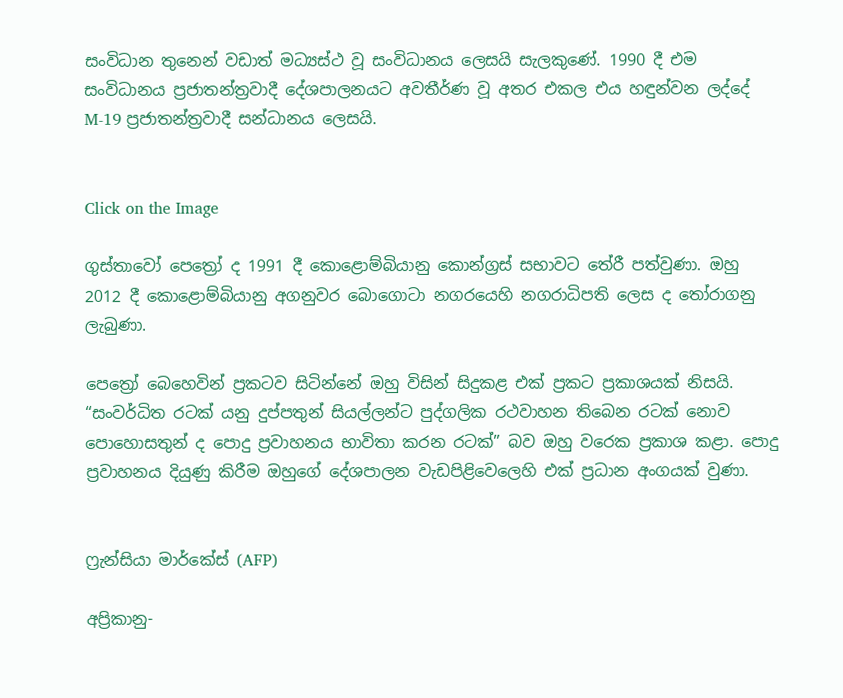සංවිධාන තුනෙන් වඩාත් මධ්‍යස්ථ වූ සංවිධානය ලෙසයි සැලකුණේ. 1990 දී එම සංවිධානය ප්‍රජාතන්ත්‍රවාදී දේශපාලනයට අවතීර්ණ වූ අතර එකල එය හඳුන්වන ලද්දේ M-19 ප්‍රජාතන්ත්‍රවාදී සන්ධානය ලෙසයි.


Click on the Image

ගුස්තාවෝ පෙත්‍රෝ ද 1991 දී කොළොම්බියානු කොන්ග්‍රස් සභාවට තේරී පත්වුණා. ඔහු 2012 දී කොළොම්බියානු අගනුවර බොගොටා නගරයෙහි නගරාධිපති ලෙස ද තෝරාගනු ලැබුණා.

පෙත්‍රෝ බෙහෙවින් ප්‍රකටව සිටින්නේ ඔහු විසින් සිදුකළ එක් ප්‍රකට ප්‍රකාශයක් නිසයි. “සංවර්ධිත රටක් යනු දුප්පතුන් සියල්ලන්ට පුද්ගලික රථවාහන තිබෙන රටක් නොව පොහොසතුන් ද පොදු ප්‍රවාහනය භාවිතා කරන රටක්” බව ඔහු වරෙක ප්‍රකාශ කළා. පොදු ප්‍රවාහනය දියුණු කිරීම ඔහුගේ දේශපාලන වැඩපිළිවෙලෙහි එක් ප්‍රධාන අංගයක් වුණා.


ෆ්‍රැන්සියා මාර්කේස් (AFP)

අප්‍රිකානු-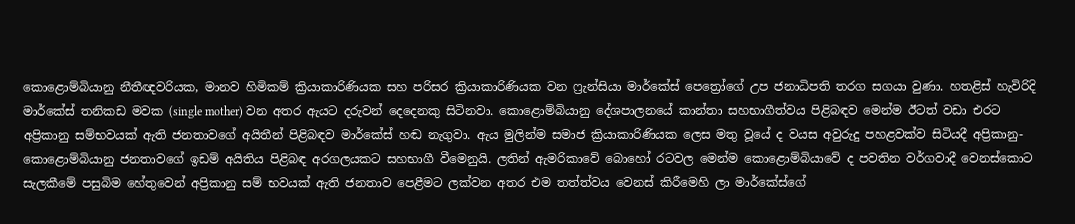කොළොම්බියානු නීතීඥවරියක, මානව හිමිකම් ක්‍රියාකාරිණියක සහ පරිසර ක්‍රියාකාරිණියක වන ෆ්‍රැන්සියා මාර්කේස් පෙත්‍රෝගේ උප ජනාධිපති තරග සගයා වුණා. හතළිස් හැවිරිදි මාර්කේස් තනිකඩ මවක (single mother) වන අතර ඇයට දරුවන් දෙදෙනකු සිටිනවා. කොළොම්බියානු දේශපාලනයේ කාන්තා සහභාගීත්වය පිළිබඳව මෙන්ම ඊටත් වඩා එරට අප්‍රිකානු සම්භවයක් ඇති ජනතාවගේ අයිතීන් පිළිබඳව මාර්කේස් හඬ නැගුවා. ඇය මුලින්ම සමාජ ක්‍රියාකාරිණියක ලෙස මතු වූයේ ද වයස අවුරුදු පහළවක්ව සිටියදී අප්‍රිකානු-කොළොම්බියානු ජනතාවගේ ඉඩම් අයිතිය පිළිබඳ අරගලයකට සහභාගී වීමෙනුයි. ලතින් ඇමරිකාවේ බොහෝ රටවල මෙන්ම කොළොම්බියාවේ ද පවතින වර්ගවාදී වෙනස්කොට සැලකීමේ පසුබිම හේතුවෙන් අප්‍රිකානු සම් භවයක් ඇති ජනතාව පෙළීමට ලක්වන අතර එම තත්ත්වය වෙනස් කිරීමෙහි ලා මාර්කේස්ගේ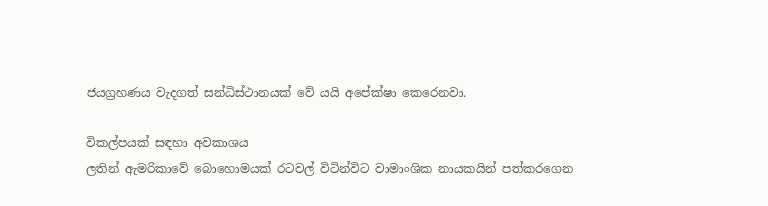ජයග්‍රහණය වැදගත් සන්ධිස්ථානයක් වේ යයි අපේක්ෂා කෙරෙනවා.

විකල්පයක් සඳහා අවකාශය
ලතින් ඇමරිකාවේ බොහොමයක් රටවල් විටින්විට වාමාංශික නායකයින් පත්කරගෙන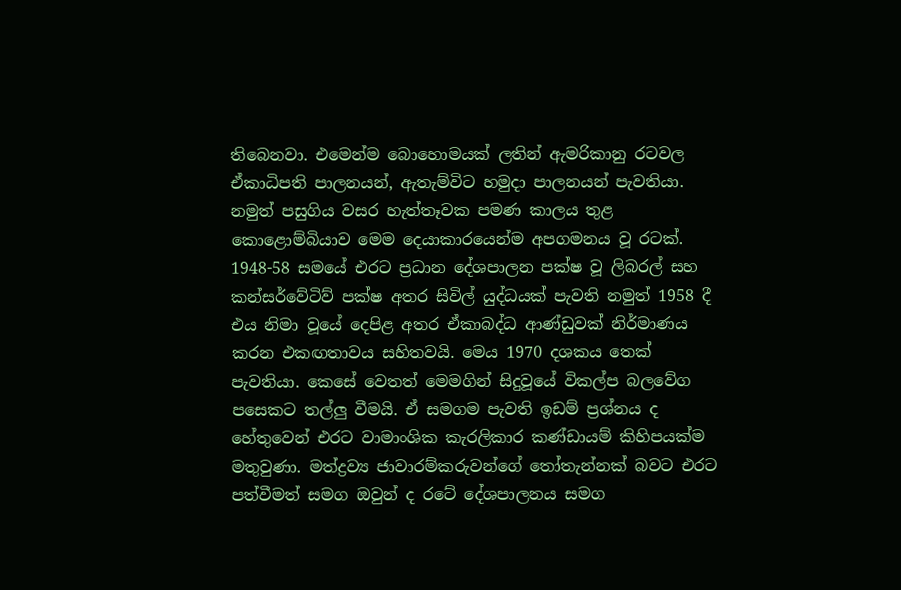තිබෙනවා. එමෙන්ම බොහොමයක් ලතින් ඇමරිකානු රටවල ඒකාධිපති පාලනයන්, ඇතැම්විට හමුදා පාලනයන් පැවතියා. නමුත් පසුගිය වසර හැත්තෑවක පමණ කාලය තුළ කොළොම්බියාව මෙම දෙයාකාරයෙන්ම අපගමනය වූ රටක්. 1948-58 සමයේ එරට ප්‍රධාන දේශපාලන පක්ෂ වූ ලිබරල් සහ කන්සර්වේටිව් පක්ෂ අතර සිවිල් යුද්ධයක් පැවති නමුත් 1958 දී එය නිමා වූයේ දෙපිළ අතර ඒකාබද්ධ ආණ්ඩුවක් නිර්මාණය කරන එකඟතාවය සහිතවයි. මෙය 1970 දශකය තෙක් පැවතියා. කෙසේ වෙතත් මෙමගින් සිදුවූයේ විකල්ප බලවේග පසෙකට තල්ලු වීමයි. ඒ සමගම පැවති ඉඩම් ප්‍රශ්නය ද හේතුවෙන් එරට වාමාංශික කැරලිකාර කණ්ඩායම් කිහිපයක්ම මතුවුණා. මත්ද්‍රව්‍ය ජාවාරම්කරුවන්ගේ තෝතැන්නක් බවට එරට පත්වීමත් සමග ඔවුන් ද රටේ දේශපාලනය සමග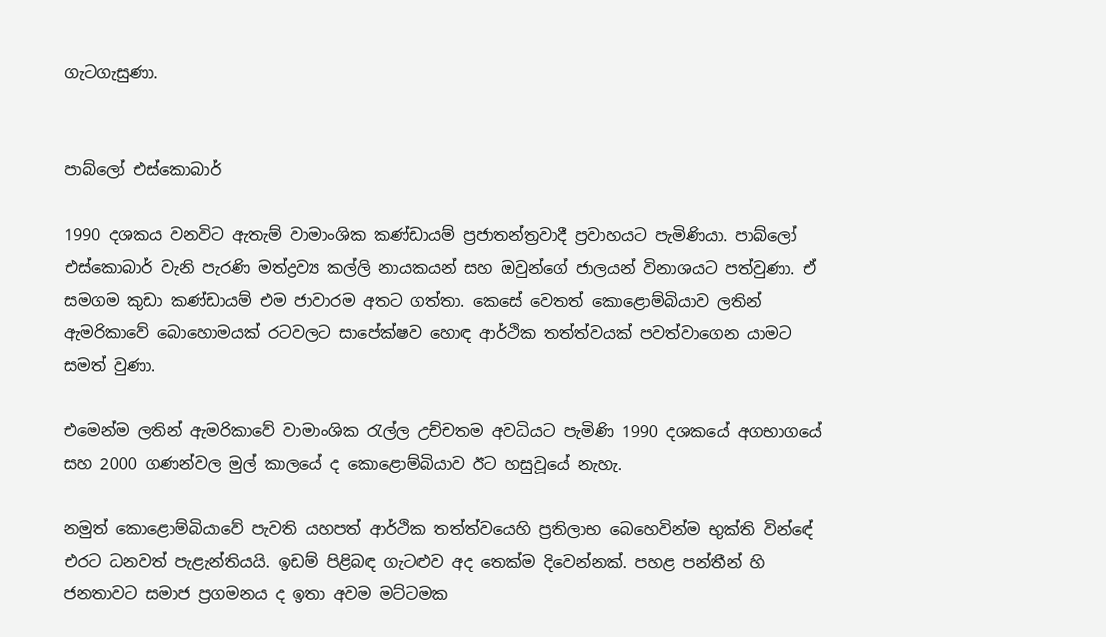ගැටගැසුණා.


පාබ්ලෝ එස්කොබාර්

1990 දශකය වනවිට ඇතැම් වාමාංශික කණ්ඩායම් ප්‍රජාතන්ත්‍රවාදී ප්‍රවාහයට පැමිණියා. පාබ්ලෝ එස්කොබාර් වැනි පැරණි මත්ද්‍රව්‍ය කල්ලි නායකයන් සහ ඔවුන්ගේ ජාලයන් විනාශයට පත්වුණා. ඒ සමගම කුඩා කණ්ඩායම් එම ජාවාරම අතට ගත්තා. කෙසේ වෙතත් කොළොම්බියාව ලතින් ඇමරිකාවේ බොහොමයක් රටවලට සාපේක්ෂව හොඳ ආර්ථික තත්ත්වයක් පවත්වාගෙන යාමට සමත් වුණා.

එමෙන්ම ලතින් ඇමරිකාවේ වාමාංශික රැල්ල උච්චතම අවධියට පැමිණි 1990 දශකයේ අගභාගයේ සහ 2000 ගණන්වල මුල් කාලයේ ද කොළොම්බියාව ඊට හසුවූයේ නැහැ.

නමුත් කොළොම්බියාවේ පැවති යහපත් ආර්ථික තත්ත්වයෙහි ප්‍රතිලාභ බෙහෙවින්ම භුක්ති වින්ඳේ එරට ධනවත් පැළැන්තියයි. ඉඩම් පිළිබඳ ගැටළුව අද තෙක්ම දිවෙන්නක්. පහළ පන්තීන් හි ජනතාවට සමාජ ප්‍රගමනය ද ඉතා අවම මට්ටමක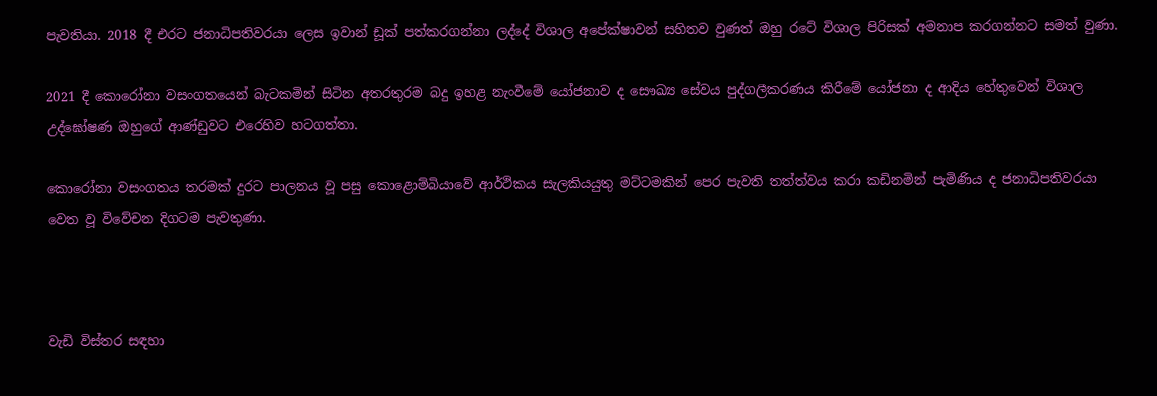පැවතියා. 2018 දී එරට ජනාධිපතිවරයා ලෙස ඉවාන් ඩූක් පත්කරගන්නා ලද්දේ විශාල අපේක්ෂාවන් සහිතව වුණත් ඔහු රටේ විශාල පිරිසක් අමනාප කරගන්නට සමත් වුණා.

2021 දී කොරෝනා වසංගතයෙන් බැටකමින් සිටින අතරතුරම බදු ඉහළ නැංවීමේ යෝජනාව ද සෞඛ්‍ය සේවය පුද්ගලීකරණය කිරීමේ යෝජනා ද ආදිය හේතුවෙන් විශාල උද්ඝෝෂණ ඔහුගේ ආණ්ඩුවට එරෙහිව හටගත්තා.

කොරෝනා වසංගතය තරමක් දුරට පාලනය වූ පසු කොළොම්බියාවේ ආර්ථිකය සැලකියයුතු මට්ටමකින් පෙර පැවති තත්ත්වය කරා කඩිනමින් පැමිණිය ද ජනාධිපතිවරයා වෙත වූ විවේචන දිගටම පැවතුණා.



වැඩි විස්තර සඳහා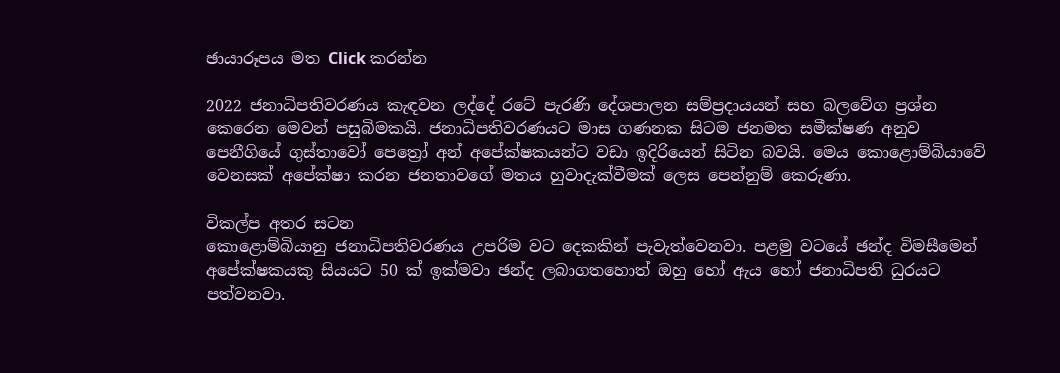ඡායාරූපය මත Click කරන්න

2022 ජනාධිපතිවරණය කැඳවන ලද්දේ රටේ පැරණි දේශපාලන සම්ප්‍රදායයන් සහ බලවේග ප්‍රශ්න කෙරෙන මෙවන් පසුබිමකයි. ජනාධිපතිවරණයට මාස ගණනක සිටම ජනමත සමීක්ෂණ අනුව පෙනීගියේ ගුස්තාවෝ පෙත්‍රෝ අන් අපේක්ෂකයන්ට වඩා ඉදිරියෙන් සිටින බවයි. මෙය කොළොම්බියාවේ වෙනසක් අපේක්ෂා කරන ජනතාවගේ මතය හුවාදැක්වීමක් ලෙස පෙන්නුම් කෙරුණා.

විකල්ප අතර සටන
කොළොම්බියානු ජනාධිපතිවරණය උපරිම වට දෙකකින් පැවැත්වෙනවා. පළමු වටයේ ඡන්ද විමසීමෙන් අපේක්ෂකයකු සියයට 50 ක් ඉක්මවා ඡන්ද ලබාගතහොත් ඔහු හෝ ඇය හෝ ජනාධිපති ධුරයට පත්වනවා.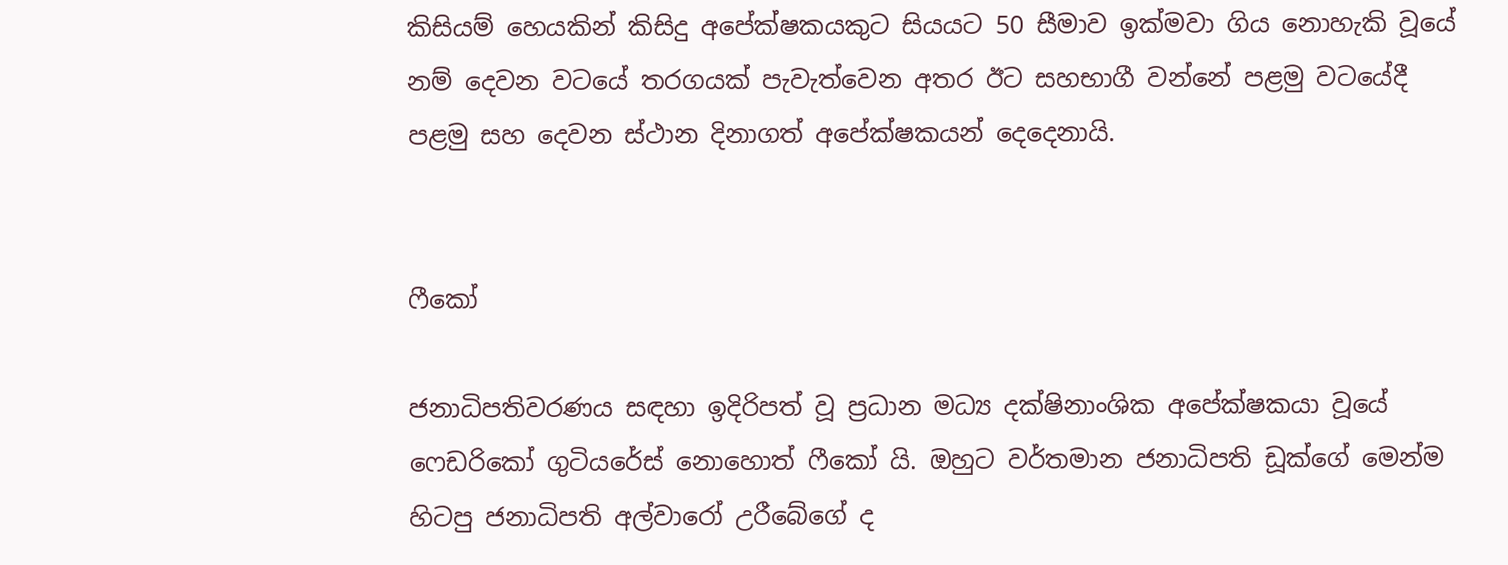කිසියම් හෙයකින් කිසිදු අපේක්ෂකයකුට සියයට 50 සීමාව ඉක්මවා ගිය නොහැකි වූයේ නම් දෙවන වටයේ තරගයක් පැවැත්වෙන අතර ඊට සහභාගී වන්නේ පළමු වටයේදී පළමු සහ දෙවන ස්ථාන දිනාගත් අපේක්ෂකයන් දෙදෙනායි.


ෆීකෝ

ජනාධිපතිවරණය සඳහා ඉදිරිපත් වූ ප්‍රධාන මධ්‍ය දක්ෂිනාංශික අපේක්ෂකයා වූයේ ෆෙඩරිකෝ ගුටියරේස් නොහොත් ෆීකෝ යි. ඔහුට වර්තමාන ජනාධිපති ඩූක්ගේ මෙන්ම හිටපු ජනාධිපති අල්වාරෝ උරීබේගේ ද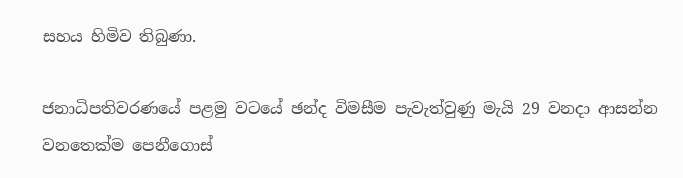සහය හිමිව තිබුණා.

ජනාධිපතිවරණයේ පළමු වටයේ ඡන්ද විමසීම පැවැත්වුණු මැයි 29 වනදා ආසන්න වනතෙක්ම පෙනීගොස්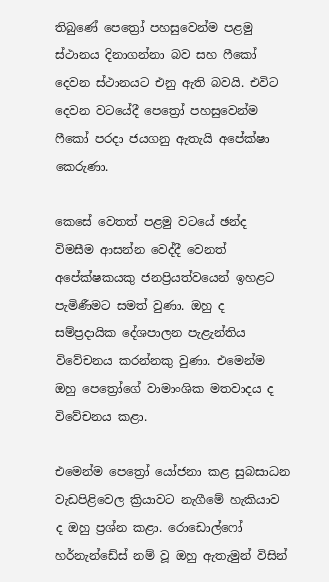තිබුණේ පෙත්‍රෝ පහසුවෙන්ම පළමු ස්ථානය දිනාගන්නා බව සහ ෆීකෝ දෙවන ස්ථානයට එනු ඇති බවයි. එවිට දෙවන වටයේදී පෙත්‍රෝ පහසුවෙන්ම ෆීකෝ පරදා ජයගනු ඇතැයි අපේක්ෂා කෙරුණා.

කෙසේ වෙතත් පළමු වටයේ ඡන්ද විමසීම ආසන්න වෙද්දී වෙනත් අපේක්ෂකයකු ජනප්‍රියත්වයෙන් ඉහළට පැමිණීමට සමත් වුණා. ඔහු ද සම්ප්‍රදායික දේශපාලන පැළැන්තිය විවේචනය කරන්නකු වුණා. එමෙන්ම ඔහු පෙත්‍රෝගේ වාමාංශික මතවාදය ද විවේචනය කළා.

එමෙන්ම පෙත්‍රෝ යෝජනා කළ සුබසාධන වැඩපිළිවෙල ක්‍රියාවට නැගීමේ හැකියාව ද ඔහු ප්‍රශ්න කළා. රොඩොල්ෆෝ හර්නැන්ඩේස් නම් වූ ඔහු ඇතැමුන් විසින්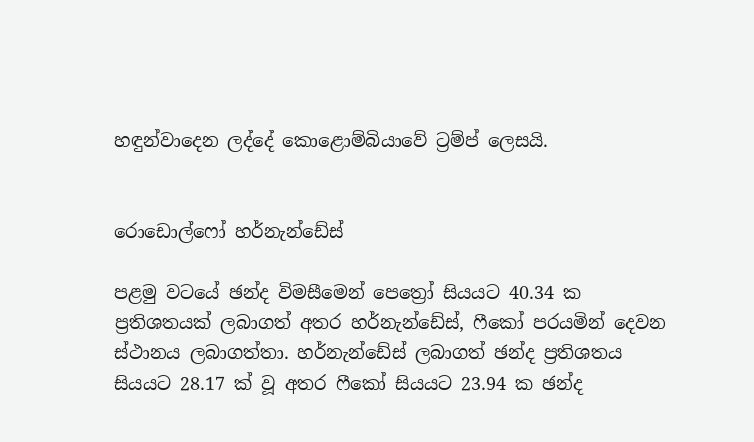හඳුන්වාදෙන ලද්දේ කොළොම්බියාවේ ට්‍රම්ප් ලෙසයි.


රොඩොල්ෆෝ හර්නැන්ඩේස්

පළමු වටයේ ඡන්ද විමසීමෙන් පෙත්‍රෝ සියයට 40.34 ක ප්‍රතිශතයක් ලබාගත් අතර හර්නැන්ඩේස්, ෆීකෝ පරයමින් දෙවන ස්ථානය ලබාගත්තා. හර්නැන්ඩේස් ලබාගත් ඡන්ද ප්‍රතිශතය සියයට 28.17 ක් වූ අතර ෆීකෝ සියයට 23.94 ක ඡන්ද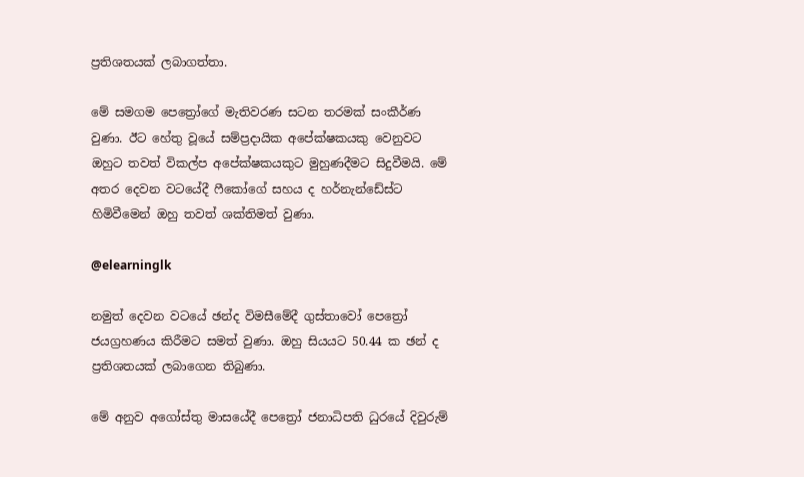ප්‍රතිශතයක් ලබාගත්තා.

මේ සමගම පෙත්‍රෝගේ මැතිවරණ සටන තරමක් සංකීර්ණ වුණා. ඊට හේතු වූයේ සම්ප්‍රදායික අපේක්ෂකයකු වෙනුවට ඔහුට තවත් විකල්ප අපේක්ෂකයකුට මුහුණදීමට සිදුවීමයි. මේ අතර දෙවන වටයේදී ෆීකෝගේ සහය ද හර්නැන්ඩේස්ට හිමිවීමෙන් ඔහු තවත් ශක්තිමත් වුණා.

@elearninglk

නමුත් දෙවන වටයේ ඡන්ද විමසීමේදී ගුස්තාවෝ පෙත්‍රෝ ජයග්‍රහණය කිරීමට සමත් වුණා. ඔහු සියයට 50.44 ක ඡන් ද ප්‍රතිශතයක් ලබාගෙන තිබුණා.

මේ අනුව අගෝස්තු මාසයේදී පෙත්‍රෝ ජනාධිපති ධුරයේ දිවුරුම්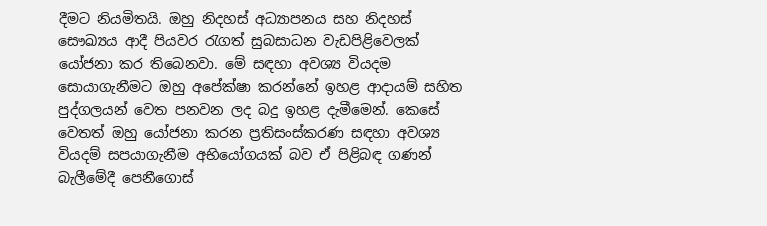දීමට නියමිතයි. ඔහු නිදහස් අධ්‍යාපනය සහ නිදහස් සෞඛ්‍යය ආදී පියවර රැගත් සුබසාධන වැඩපිළිවෙලක් යෝජනා කර තිබෙනවා. මේ සඳහා අවශ්‍ය වියදම සොයාගැනීමට ඔහු අපේක්ෂා කරන්නේ ඉහළ ආදායම් සහිත පුද්ගලයන් වෙත පනවන ලද බදු ඉහළ දැමීමෙන්. කෙසේ වෙතත් ඔහු යෝජනා කරන ප්‍රතිසංස්කරණ සඳහා අවශ්‍ය වියදම් සපයාගැනීම අභියෝගයක් බව ඒ පිළිබඳ ගණන් බැලීමේදී පෙනීගොස්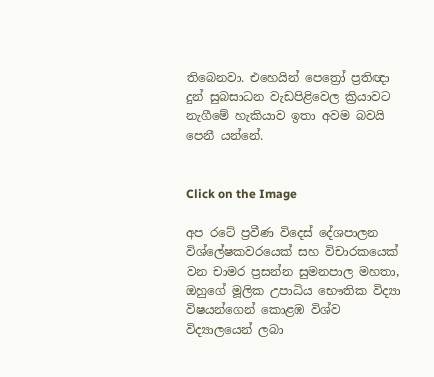තිබෙනවා. එහෙයින් පෙත්‍රෝ ප්‍රතිඥා දුන් සුබසාධන වැඩපිළිවෙල ක්‍රියාවට නැගීමේ හැකියාව ඉතා අවම බවයි පෙනී යන්නේ.


Click on the Image

අප රටේ ප්‍රවීණ විදෙස් දේශපාලන විශ්ලේෂකවරයෙක් සහ විචාරකයෙක් වන චාමර ප්‍රසන්න සුමනපාල මහතා, ඔහුගේ මූලික උපාධිය භෞතික විද්‍යා විෂයන්ගෙන් කොළඹ විශ්ව විද්‍යාලයෙන් ලබා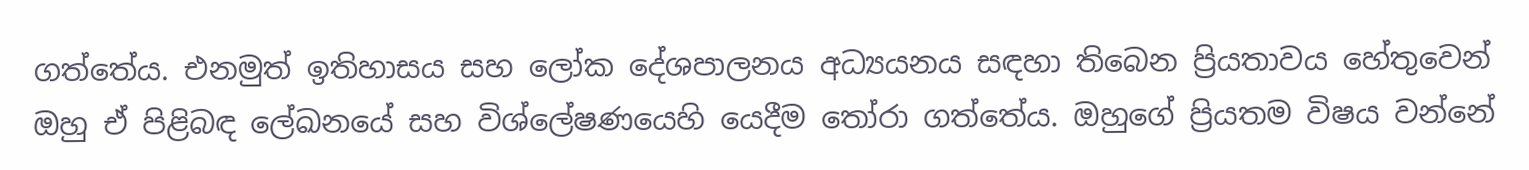ගත්තේය. එනමුත් ඉතිහාසය සහ ලෝක දේශපාලනය අධ්‍යයනය සඳහා තිබෙන ප්‍රියතාවය හේතුවෙන් ඔහු ඒ පිළිබඳ ලේඛනයේ සහ විශ්ලේෂණයෙහි යෙදීම තෝරා ගත්තේය. ඔහුගේ ප්‍රියතම විෂය වන්නේ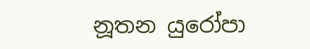නූතන යුරෝපා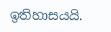ඉතිහාසයයි.